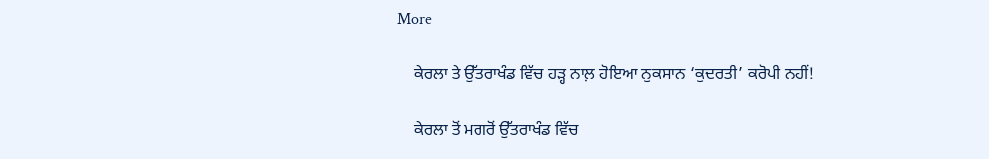More

    ਕੇਰਲਾ ਤੇ ਉੱਤਰਾਖੰਡ ਵਿੱਚ ਹੜ੍ਹ ਨਾਲ਼ ਹੋਇਆ ਨੁਕਸਾਨ ‘ਕੁਦਰਤੀ’ ਕਰੋਪੀ ਨਹੀਂ!

    ਕੇਰਲਾ ਤੋਂ ਮਗਰੋਂ ਉੱਤਰਾਖੰਡ ਵਿੱਚ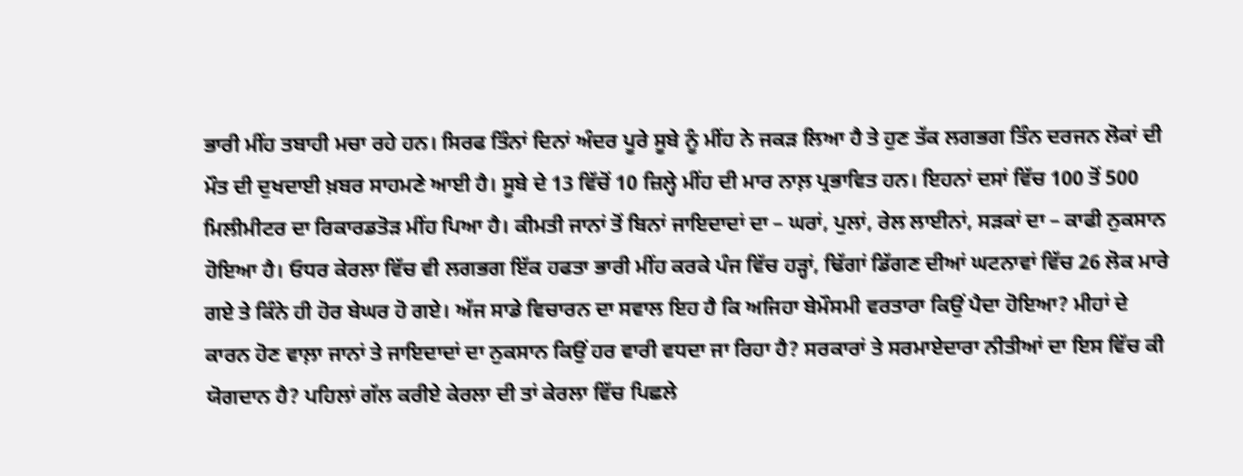ਭਾਰੀ ਮੀਂਹ ਤਬਾਹੀ ਮਚਾ ਰਹੇ ਹਨ। ਸਿਰਫ ਤਿੰਨਾਂ ਦਿਨਾਂ ਅੰਦਰ ਪੂਰੇ ਸੂਬੇ ਨੂੰ ਮੀਂਹ ਨੇ ਜਕੜ ਲਿਆ ਹੈ ਤੇ ਹੁਣ ਤੱਕ ਲਗਭਗ ਤਿੰਨ ਦਰਜਨ ਲੋਕਾਂ ਦੀ ਮੌਤ ਦੀ ਦੁਖਦਾਈ ਖ਼ਬਰ ਸਾਹਮਣੇ ਆਈ ਹੈ। ਸੂਬੇ ਦੇ 13 ਵਿੱਚੋਂ 10 ਜ਼ਿਲ੍ਹੇ ਮੀਂਹ ਦੀ ਮਾਰ ਨਾਲ਼ ਪ੍ਰਭਾਵਿਤ ਹਨ। ਇਹਨਾਂ ਦਸਾਂ ਵਿੱਚ 100 ਤੋਂ 500 ਮਿਲੀਮੀਟਰ ਦਾ ਰਿਕਾਰਡਤੋੜ ਮੀਂਹ ਪਿਆ ਹੈ। ਕੀਮਤੀ ਜਾਨਾਂ ਤੋਂ ਬਿਨਾਂ ਜਾਇਦਾਦਾਂ ਦਾ – ਘਰਾਂ, ਪੁਲਾਂ, ਰੇਲ ਲਾਈਨਾਂ, ਸੜਕਾਂ ਦਾ – ਕਾਫੀ ਨੁਕਸਾਨ ਹੋਇਆ ਹੈ। ਓਧਰ ਕੇਰਲਾ ਵਿੱਚ ਵੀ ਲਗਭਗ ਇੱਕ ਹਫਤਾ ਭਾਰੀ ਮੀਂਹ ਕਰਕੇ ਪੰਜ ਵਿੱਚ ਹੜ੍ਹਾਂ, ਢਿੱਗਾਂ ਡਿੱਗਣ ਦੀਆਂ ਘਟਨਾਵਾਂ ਵਿੱਚ 26 ਲੋਕ ਮਾਰੇ ਗਏ ਤੇ ਕਿੰਨੇ ਹੀ ਹੋਰ ਬੇਘਰ ਹੋ ਗਏ। ਅੱਜ ਸਾਡੇ ਵਿਚਾਰਨ ਦਾ ਸਵਾਲ ਇਹ ਹੈ ਕਿ ਅਜਿਹਾ ਬੇਮੌਸਮੀ ਵਰਤਾਰਾ ਕਿਉਂ ਪੈਦਾ ਹੋਇਆ? ਮੀਹਾਂ ਦੇ ਕਾਰਨ ਹੋਣ ਵਾਲ਼ਾ ਜਾਨਾਂ ਤੇ ਜਾਇਦਾਦਾਂ ਦਾ ਨੁਕਸਾਨ ਕਿਉਂ ਹਰ ਵਾਰੀ ਵਧਦਾ ਜਾ ਰਿਹਾ ਹੈ? ਸਰਕਾਰਾਂ ਤੇ ਸਰਮਾਏਦਾਰਾ ਨੀਤੀਆਂ ਦਾ ਇਸ ਵਿੱਚ ਕੀ ਯੋਗਦਾਨ ਹੈ? ਪਹਿਲਾਂ ਗੱਲ ਕਰੀਏ ਕੇਰਲਾ ਦੀ ਤਾਂ ਕੇਰਲਾ ਵਿੱਚ ਪਿਛਲੇ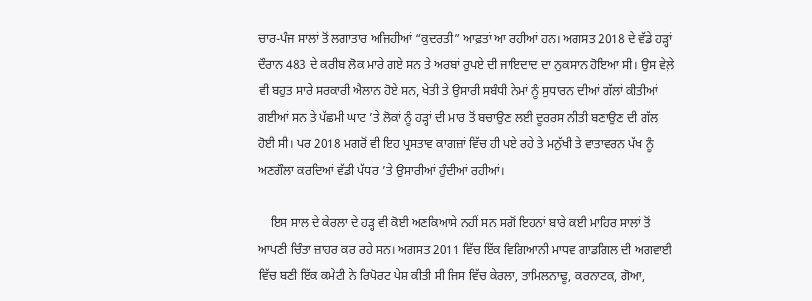ਚਾਰ-ਪੰਜ ਸਾਲਾਂ ਤੋਂ ਲਗਾਤਾਰ ਅਜਿਹੀਆਂ “ਕੁਦਰਤੀ” ਆਫ਼ਤਾਂ ਆ ਰਹੀਆਂ ਹਨ। ਅਗਸਤ 2018 ਦੇ ਵੱਡੇ ਹੜ੍ਹਾਂ ਦੌਰਾਨ 483 ਦੇ ਕਰੀਬ ਲੋਕ ਮਾਰੇ ਗਏ ਸਨ ਤੇ ਅਰਬਾਂ ਰੁਪਏ ਦੀ ਜਾਇਦਾਦ ਦਾ ਨੁਕਸਾਨ ਹੋਇਆ ਸੀ। ਉਸ ਵੇਲ਼ੇ ਵੀ ਬਹੁਤ ਸਾਰੇ ਸਰਕਾਰੀ ਐਲਾਨ ਹੋਏ ਸਨ, ਖੇਤੀ ਤੇ ਉਸਾਰੀ ਸਬੰਧੀ ਨੇਮਾਂ ਨੂੰ ਸੁਧਾਰਨ ਦੀਆਂ ਗੱਲਾਂ ਕੀਤੀਆਂ ਗਈਆਂ ਸਨ ਤੇ ਪੱਛਮੀ ਘਾਟ ’ਤੇ ਲੋਕਾਂ ਨੂੰ ਹੜ੍ਹਾਂ ਦੀ ਮਾਰ ਤੋਂ ਬਚਾਉਣ ਲਈ ਦੂਰਰਸ ਨੀਤੀ ਬਣਾਉਣ ਦੀ ਗੱਲ ਹੋਈ ਸੀ। ਪਰ 2018 ਮਗਰੋਂ ਵੀ ਇਹ ਪ੍ਰਸਤਾਵ ਕਾਗਜ਼ਾਂ ਵਿੱਚ ਹੀ ਪਏ ਰਹੇ ਤੇ ਮਨੁੱਖੀ ਤੇ ਵਾਤਾਵਰਨ ਪੱਖ ਨੂੰ ਅਣਗੌਲਾ ਕਰਦਿਆਂ ਵੱਡੀ ਪੱਧਰ ’ਤੇ ਉਸਾਰੀਆਂ ਹੁੰਦੀਆਂ ਰਹੀਆਂ।

    ਇਸ ਸਾਲ ਦੇ ਕੇਰਲਾ ਦੇ ਹੜ੍ਹ ਵੀ ਕੋਈ ਅਣਕਿਆਸੇ ਨਹੀਂ ਸਨ ਸਗੋਂ ਇਹਨਾਂ ਬਾਰੇ ਕਈ ਮਾਹਿਰ ਸਾਲਾਂ ਤੋਂ ਆਪਣੀ ਚਿੰਤਾ ਜ਼ਾਹਰ ਕਰ ਰਹੇ ਸਨ। ਅਗਸਤ 2011 ਵਿੱਚ ਇੱਕ ਵਿਗਿਆਨੀ ਮਾਧਵ ਗਾਡਗਿਲ ਦੀ ਅਗਵਾਈ ਵਿੱਚ ਬਣੀ ਇੱਕ ਕਮੇਟੀ ਨੇ ਰਿਪੋਰਟ ਪੇਸ਼ ਕੀਤੀ ਸੀ ਜਿਸ ਵਿੱਚ ਕੇਰਲਾ, ਤਾਮਿਲਨਾਢੂ, ਕਰਨਾਟਕ, ਗੋਆ,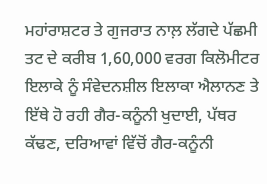ਮਹਾਂਰਾਸ਼ਟਰ ਤੇ ਗੁਜਰਾਤ ਨਾਲ਼ ਲੱਗਦੇ ਪੱਛਮੀ ਤਟ ਦੇ ਕਰੀਬ 1,60,000 ਵਰਗ ਕਿਲੋਮੀਟਰ ਇਲਾਕੇ ਨੂੰ ਸੰਵੇਦਨਸ਼ੀਲ ਇਲਾਕਾ ਐਲਾਨਣ ਤੇ ਇੱਥੇ ਹੋ ਰਹੀ ਗੈਰ-ਕਨੂੰਨੀ ਖੁਦਾਈ, ਪੱਥਰ ਕੱਢਣ, ਦਰਿਆਵਾਂ ਵਿੱਚੋਂ ਗੈਰ-ਕਨੂੰਨੀ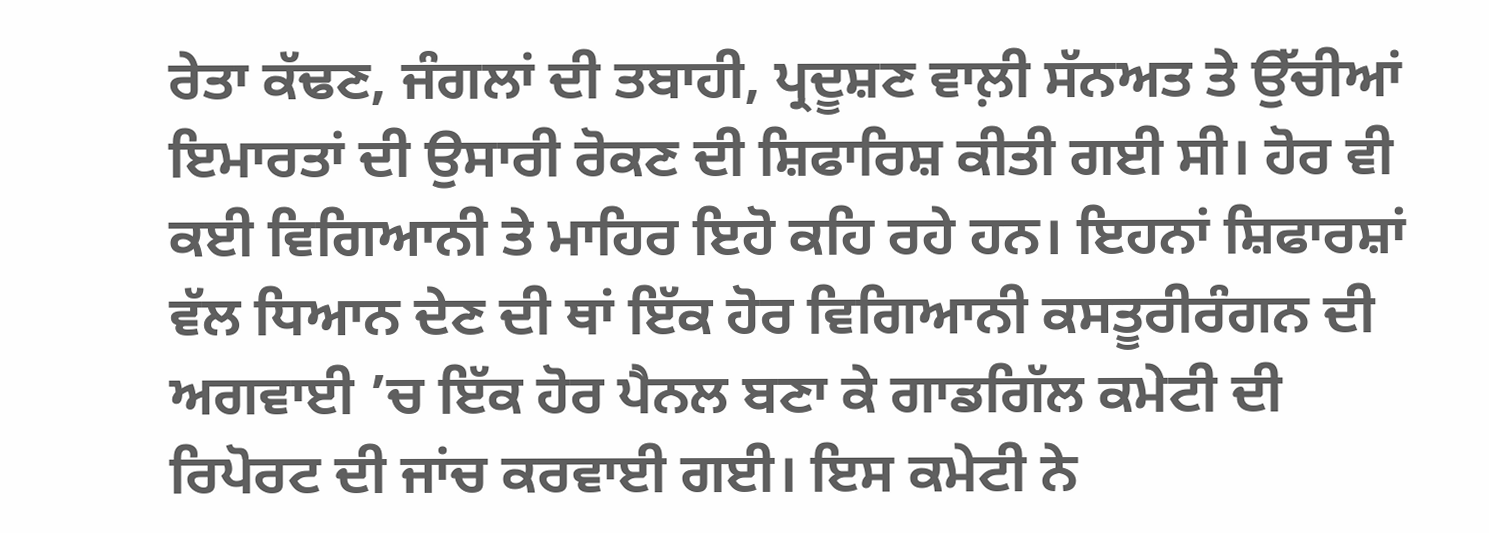ਰੇਤਾ ਕੱਢਣ, ਜੰਗਲਾਂ ਦੀ ਤਬਾਹੀ, ਪ੍ਰਦੂਸ਼ਣ ਵਾਲ਼ੀ ਸੱਨਅਤ ਤੇ ਉੱਚੀਆਂ ਇਮਾਰਤਾਂ ਦੀ ਉਸਾਰੀ ਰੋਕਣ ਦੀ ਸ਼ਿਫਾਰਿਸ਼ ਕੀਤੀ ਗਈ ਸੀ। ਹੋਰ ਵੀ ਕਈ ਵਿਗਿਆਨੀ ਤੇ ਮਾਹਿਰ ਇਹੋ ਕਹਿ ਰਹੇ ਹਨ। ਇਹਨਾਂ ਸ਼ਿਫਾਰਸ਼ਾਂ ਵੱਲ ਧਿਆਨ ਦੇਣ ਦੀ ਥਾਂ ਇੱਕ ਹੋਰ ਵਿਗਿਆਨੀ ਕਸਤੂਰੀਰੰਗਨ ਦੀ ਅਗਵਾਈ ’ਚ ਇੱਕ ਹੋਰ ਪੈਨਲ ਬਣਾ ਕੇ ਗਾਡਗਿੱਲ ਕਮੇਟੀ ਦੀ ਰਿਪੋਰਟ ਦੀ ਜਾਂਚ ਕਰਵਾਈ ਗਈ। ਇਸ ਕਮੇਟੀ ਨੇ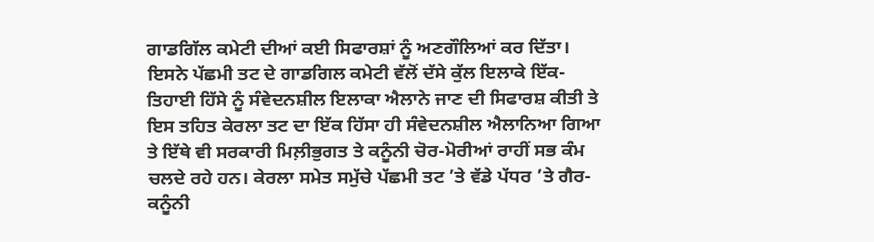ਗਾਡਗਿੱਲ ਕਮੇਟੀ ਦੀਆਂ ਕਈ ਸਿਫਾਰਸ਼ਾਂ ਨੂੰ ਅਣਗੌਲਿਆਂ ਕਰ ਦਿੱਤਾ। ਇਸਨੇ ਪੱਛਮੀ ਤਟ ਦੇ ਗਾਡਗਿਲ ਕਮੇਟੀ ਵੱਲੋਂ ਦੱਸੇ ਕੁੱਲ ਇਲਾਕੇ ਇੱਕ-ਤਿਹਾਈ ਹਿੱਸੇ ਨੂੰ ਸੰਵੇਦਨਸ਼ੀਲ ਇਲਾਕਾ ਐਲਾਨੇ ਜਾਣ ਦੀ ਸਿਫਾਰਸ਼ ਕੀਤੀ ਤੇ ਇਸ ਤਹਿਤ ਕੇਰਲਾ ਤਟ ਦਾ ਇੱਕ ਹਿੱਸਾ ਹੀ ਸੰਵੇਦਨਸ਼ੀਲ ਐਲਾਨਿਆ ਗਿਆ ਤੇ ਇੱਥੇ ਵੀ ਸਰਕਾਰੀ ਮਿਲ਼ੀਭੁਗਤ ਤੇ ਕਨੂੰਨੀ ਚੋਰ-ਮੋਰੀਆਂ ਰਾਹੀਂ ਸਭ ਕੰਮ ਚਲਦੇ ਰਹੇ ਹਨ। ਕੇਰਲਾ ਸਮੇਤ ਸਮੁੱਚੇ ਪੱਛਮੀ ਤਟ ’ਤੇ ਵੱਡੇ ਪੱਧਰ ’ਤੇ ਗੈਰ-ਕਨੂੰਨੀ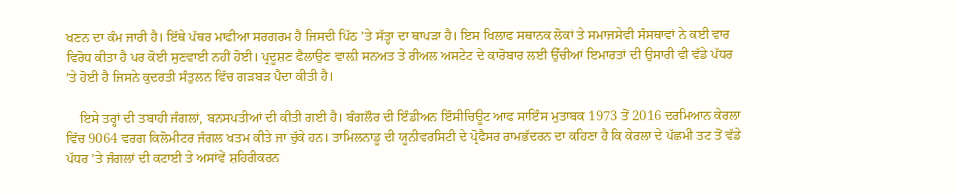ਖਣਨ ਦਾ ਕੰਮ ਜਾਰੀ ਹੈ। ਇੱਥੇ ਪੱਥਰ ਮਾਫੀਆ ਸਰਗਰਮ ਹੈ ਜਿਸਦੀ ਪਿੱਠ ’ਤੇ ਸੱਤ੍ਹਾ ਦਾ ਥਾਪੜਾ ਹੈ। ਇਸ ਖਿਲਾਫ ਸਥਾਨਕ ਲੋਕਾਂ ਤੇ ਸਮਾਜਸੇਵੀ ਸੰਸਥਾਵਾਂ ਨੇ ਕਈ ਵਾਰ ਵਿਰੋਧ ਕੀਤਾ ਹੈ ਪਰ ਕੋਈ ਸੁਣਵਾਈ ਨਹੀਂ ਹੋਈ। ਪ੍ਰਦੂਸ਼ਣ ਫੈਲਾਉਣ ਵਾਲ਼ੀ ਸਨਅਤ ਤੇ ਰੀਅਲ ਅਸਟੇਟ ਦੇ ਕਾਰੋਬਾਰ ਲਈ ਉੱਚੀਆਂ ਇਮਾਰਤਾਂ ਦੀ ਉਸਾਰੀ ਵੀ ਵੱਡੇ ਪੱਧਰ ’ਤੇ ਹੋਈ ਹੈ ਜਿਸਨੇ ਕੁਦਰਤੀ ਸੰਤੁਲਨ ਵਿੱਚ ਗੜਬੜ ਪੈਦਾ ਕੀਤੀ ਹੈ।

    ਇਸੇ ਤਰ੍ਹਾਂ ਦੀ ਤਬਾਹੀ ਜੰਗਲਾਂ, ਬਨਸਪਤੀਆਂ ਦੀ ਕੀਤੀ ਗਈ ਹੈ। ਬੰਗਲੌਰ ਦੀ ਇੰਡੀਅਨ ਇੰਸੀਚਿਊਟ ਆਫ ਸਾਇੰਸ ਮੁਤਾਬਕ 1973 ਤੋਂ 2016 ਦਰਮਿਆਨ ਕੇਰਲਾ ਵਿੱਚ 9064 ਵਰਗ ਕਿਲੋਮੀਟਰ ਜੰਗਲ ਖਤਮ ਕੀਤੇ ਜਾ ਚੁੱਕੇ ਹਨ। ਤਾਮਿਲਨਾਡੂ ਦੀ ਯੂਨੀਵਰਸਿਟੀ ਦੇ ਪ੍ਰੋਫੈਸਰ ਰਾਮਭੱਦਰਨ ਦਾ ਕਹਿਣਾ ਹੈ ਕਿ ਕੇਰਲਾ ਦੇ ਪੱਛਮੀ ਤਟ ਤੋਂ ਵੱਡੇ ਪੱਧਰ ’ਤੇ ਜੰਗਲਾਂ ਦੀ ਕਟਾਈ ਤੇ ਅਸਾਂਵੇਂ ਸ਼ਹਿਰੀਕਰਨ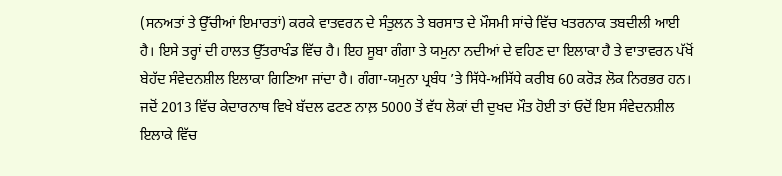(ਸਨਅਤਾਂ ਤੇ ਉੱਚੀਆਂ ਇਮਾਰਤਾਂ) ਕਰਕੇ ਵਾਤਵਰਨ ਦੇ ਸੰਤੁਲਨ ਤੇ ਬਰਸਾਤ ਦੇ ਮੌਸਮੀ ਸਾਂਚੇ ਵਿੱਚ ਖਤਰਨਾਕ ਤਬਦੀਲੀ ਆਈ ਹੈ। ਇਸੇ ਤਰ੍ਹਾਂ ਦੀ ਹਾਲਤ ਉੱਤਰਾਖੰਡ ਵਿੱਚ ਹੈ। ਇਹ ਸੂਬਾ ਗੰਗਾ ਤੇ ਯਮੁਨਾ ਨਦੀਆਂ ਦੇ ਵਹਿਣ ਦਾ ਇਲਾਕਾ ਹੈ ਤੇ ਵਾਤਾਵਰਨ ਪੱਖੋਂ ਬੇਹੱਦ ਸੰਵੇਦਨਸ਼ੀਲ ਇਲਾਕਾ ਗਿਣਿਆ ਜਾਂਦਾ ਹੈ। ਗੰਗਾ-ਯਮੁਨਾ ਪ੍ਰਬੰਧ ’ਤੇ ਸਿੱਧੇ-ਅਸਿੱਧੇ ਕਰੀਬ 60 ਕਰੋੜ ਲੋਕ ਨਿਰਭਰ ਹਨ। ਜਦੋਂ 2013 ਵਿੱਚ ਕੇਦਾਰਨਾਥ ਵਿਖੇ ਬੱਦਲ ਫਟਣ ਨਾਲ਼ 5000 ਤੋਂ ਵੱਧ ਲੋਕਾਂ ਦੀ ਦੁਖਦ ਮੌਤ ਹੋਈ ਤਾਂ ਓਦੋਂ ਇਸ ਸੰਵੇਦਨਸ਼ੀਲ ਇਲਾਕੇ ਵਿੱਚ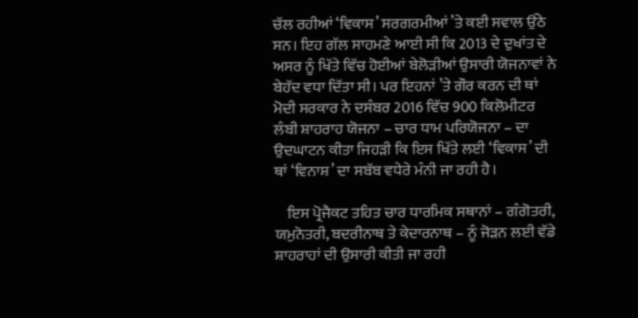ਚੱਲ ਰਹੀਆਂ ‘ਵਿਕਾਸ’ ਸਰਗਰਮੀਆਂ ’ਤੇ ਕਈ ਸਵਾਲ ਉੱਠੇ ਸਨ। ਇਹ ਗੱਲ ਸਾਹਮਣੇ ਆਈ ਸੀ ਕਿ 2013 ਦੇ ਦੁਖਾਂਤ ਦੇ ਅਸਰ ਨੂੰ ਖਿੱਤੇ ਵਿੱਚ ਹੋਈਆਂ ਬੇਲੋੜੀਆਂ ਉਸਾਰੀ ਯੋਜਨਾਵਾਂ ਨੇ ਬੇਹੱਦ ਵਧਾ ਦਿੱਤਾ ਸੀ। ਪਰ ਇਹਨਾਂ ’ਤੇ ਗੌਰ ਕਰਨ ਦੀ ਥਾਂ ਮੋਦੀ ਸਰਕਾਰ ਨੇ ਦਸੰਬਰ 2016 ਵਿੱਚ 900 ਕਿਲੋਮੀਟਰ ਲੰਬੀ ਸ਼ਾਹਰਾਹ ਯੋਜਨਾ – ਚਾਰ ਧਾਮ ਪਰਿਯੋਜਨਾ – ਦਾ ਉਦਘਾਟਨ ਕੀਤਾ ਜਿਹੜੀ ਕਿ ਇਸ ਖਿੱਤੇ ਲਈ ‘ਵਿਕਾਸ’ ਦੀ ਥਾਂ ‘ਵਿਨਾਸ਼’ ਦਾ ਸਬੱਬ ਵਧੇਰੇ ਮੰਨੀ ਜਾ ਰਹੀ ਹੈ।

    ਇਸ ਪ੍ਰੋਜੈਕਟ ਤਹਿਤ ਚਾਰ ਧਾਰਮਿਕ ਸਥਾਨਾਂ – ਗੰਗੋਤਰੀ, ਯਮੁਨੋਤਰੀ, ਬਦਰੀਨਾਥ ਤੇ ਕੇਦਾਰਨਾਥ – ਨੂੰ ਜੋੜਨ ਲਈ ਵੱਡੇ ਸ਼ਾਹਰਾਹਾਂ ਦੀ ਉਸਾਰੀ ਕੀਤੀ ਜਾ ਰਹੀ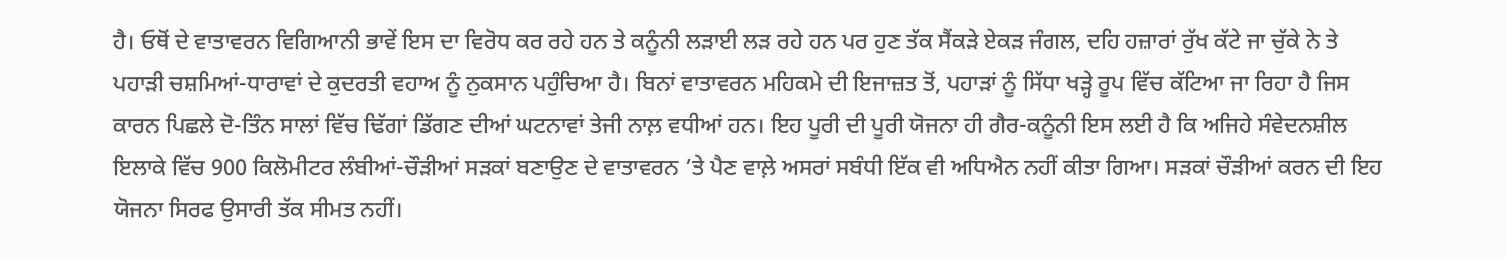ਹੈ। ਓਥੋਂ ਦੇ ਵਾਤਾਵਰਨ ਵਿਗਿਆਨੀ ਭਾਵੇਂ ਇਸ ਦਾ ਵਿਰੋਧ ਕਰ ਰਹੇ ਹਨ ਤੇ ਕਨੂੰਨੀ ਲੜਾਈ ਲੜ ਰਹੇ ਹਨ ਪਰ ਹੁਣ ਤੱਕ ਸੈਂਕੜੇ ਏਕੜ ਜੰਗਲ, ਦਹਿ ਹਜ਼ਾਰਾਂ ਰੁੱਖ ਕੱਟੇ ਜਾ ਚੁੱਕੇ ਨੇ ਤੇ ਪਹਾੜੀ ਚਸ਼ਮਿਆਂ-ਧਾਰਾਵਾਂ ਦੇ ਕੁਦਰਤੀ ਵਹਾਅ ਨੂੰ ਨੁਕਸਾਨ ਪਹੁੰਚਿਆ ਹੈ। ਬਿਨਾਂ ਵਾਤਾਵਰਨ ਮਹਿਕਮੇ ਦੀ ਇਜਾਜ਼ਤ ਤੋਂ, ਪਹਾੜਾਂ ਨੂੰ ਸਿੱਧਾ ਖੜ੍ਹੇ ਰੂਪ ਵਿੱਚ ਕੱਟਿਆ ਜਾ ਰਿਹਾ ਹੈ ਜਿਸ ਕਾਰਨ ਪਿਛਲੇ ਦੋ-ਤਿੰਨ ਸਾਲਾਂ ਵਿੱਚ ਢਿੱਗਾਂ ਡਿੱਗਣ ਦੀਆਂ ਘਟਨਾਵਾਂ ਤੇਜੀ ਨਾਲ਼ ਵਧੀਆਂ ਹਨ। ਇਹ ਪੂਰੀ ਦੀ ਪੂਰੀ ਯੋਜਨਾ ਹੀ ਗੈਰ-ਕਨੂੰਨੀ ਇਸ ਲਈ ਹੈ ਕਿ ਅਜਿਹੇ ਸੰਵੇਦਨਸ਼ੀਲ ਇਲਾਕੇ ਵਿੱਚ 900 ਕਿਲੋਮੀਟਰ ਲੰਬੀਆਂ-ਚੌੜੀਆਂ ਸੜਕਾਂ ਬਣਾਉਣ ਦੇ ਵਾਤਾਵਰਨ ’ਤੇ ਪੈਣ ਵਾਲ਼ੇ ਅਸਰਾਂ ਸਬੰਧੀ ਇੱਕ ਵੀ ਅਧਿਐਨ ਨਹੀਂ ਕੀਤਾ ਗਿਆ। ਸੜਕਾਂ ਚੌੜੀਆਂ ਕਰਨ ਦੀ ਇਹ ਯੋਜਨਾ ਸਿਰਫ ਉਸਾਰੀ ਤੱਕ ਸੀਮਤ ਨਹੀਂ।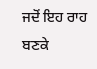ਜਦੋਂ ਇਹ ਰਾਹ ਬਣਕੇ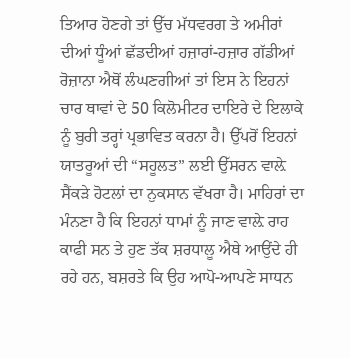ਤਿਆਰ ਹੋਣਗੇ ਤਾਂ ਉੱਚ ਮੱਧਵਰਗ ਤੇ ਅਮੀਰਾਂ ਦੀਆਂ ਧੂੰਆਂ ਛੱਡਦੀਆਂ ਹਜ਼ਾਰਾਂ-ਹਜ਼ਾਰ ਗੱਡੀਆਂ ਰੋਜ਼ਾਨਾ ਐਥੋਂ ਲੰਘਣਗੀਆਂ ਤਾਂ ਇਸ ਨੇ ਇਹਨਾਂ ਚਾਰ ਥਾਵਾਂ ਦੇ 50 ਕਿਲੋਮੀਟਰ ਦਾਇਰੇ ਦੇ ਇਲਾਕੇ ਨੂੰ ਬੁਰੀ ਤਰ੍ਹਾਂ ਪ੍ਰਭਾਵਿਤ ਕਰਨਾ ਹੈ। ਉੱਪਰੋਂ ਇਹਨਾਂ ਯਾਤਰੂਆਂ ਦੀ “ਸਹੂਲਤ” ਲਈ ਉੱਸਰਨ ਵਾਲ਼ੇ ਸੈਂਕੜੇ ਹੋਟਲਾਂ ਦਾ ਨੁਕਸਾਨ ਵੱਖਰਾ ਹੈ। ਮਾਹਿਰਾਂ ਦਾ ਮੰਨਣਾ ਹੈ ਕਿ ਇਹਨਾਂ ਧਾਮਾਂ ਨੂੰ ਜਾਣ ਵਾਲ਼ੇ ਰਾਹ ਕਾਫੀ ਸਨ ਤੇ ਹੁਣ ਤੱਕ ਸ਼ਰਧਾਲੂ ਐਥੇ ਆਉਂਦੇ ਹੀ ਰਹੇ ਹਨ, ਬਸ਼ਰਤੇ ਕਿ ਉਹ ਆਪੋ-ਆਪਣੇ ਸਾਧਨ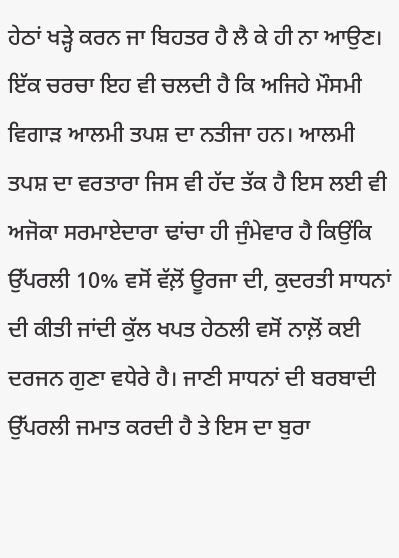ਹੇਠਾਂ ਖੜ੍ਹੇ ਕਰਨ ਜਾ ਬਿਹਤਰ ਹੈ ਲੈ ਕੇ ਹੀ ਨਾ ਆਉਣ। ਇੱਕ ਚਰਚਾ ਇਹ ਵੀ ਚਲਦੀ ਹੈ ਕਿ ਅਜਿਹੇ ਮੌਸਮੀ ਵਿਗਾੜ ਆਲਮੀ ਤਪਸ਼ ਦਾ ਨਤੀਜਾ ਹਨ। ਆਲਮੀ ਤਪਸ਼ ਦਾ ਵਰਤਾਰਾ ਜਿਸ ਵੀ ਹੱਦ ਤੱਕ ਹੈ ਇਸ ਲਈ ਵੀ ਅਜੋਕਾ ਸਰਮਾਏਦਾਰਾ ਢਾਂਚਾ ਹੀ ਜੁੰਮੇਵਾਰ ਹੈ ਕਿਉਂਕਿ ਉੱਪਰਲੀ 10% ਵਸੋਂ ਵੱਲ਼ੋਂ ਊਰਜਾ ਦੀ, ਕੁਦਰਤੀ ਸਾਧਨਾਂ ਦੀ ਕੀਤੀ ਜਾਂਦੀ ਕੁੱਲ ਖਪਤ ਹੇਠਲੀ ਵਸੋਂ ਨਾਲ਼ੋਂ ਕਈ ਦਰਜਨ ਗੁਣਾ ਵਧੇਰੇ ਹੈ। ਜਾਣੀ ਸਾਧਨਾਂ ਦੀ ਬਰਬਾਦੀ ਉੱਪਰਲੀ ਜਮਾਤ ਕਰਦੀ ਹੈ ਤੇ ਇਸ ਦਾ ਬੁਰਾ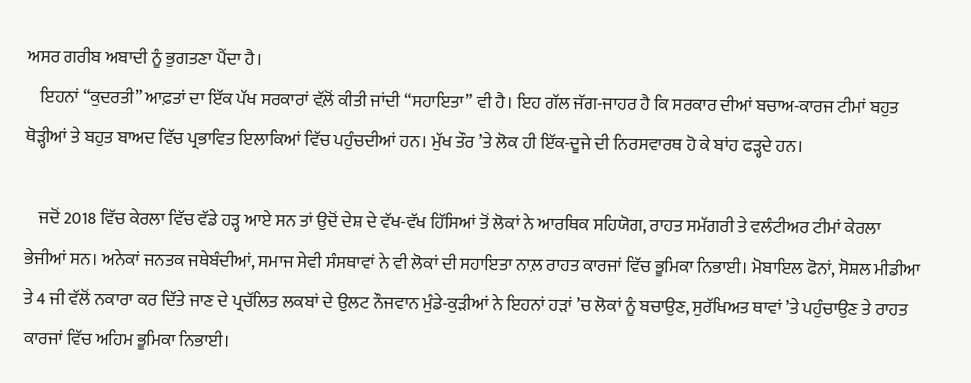ਅਸਰ ਗਰੀਬ ਅਬਾਦੀ ਨੂੰ ਭੁਗਤਣਾ ਪੈਂਦਾ ਹੈ।
    ਇਹਨਾਂ “ਕੁਦਰਤੀ” ਆਫ਼ਤਾਂ ਦਾ ਇੱਕ ਪੱਖ ਸਰਕਾਰਾਂ ਵੱਲ਼ੋਂ ਕੀਤੀ ਜਾਂਦੀ “ਸਹਾਇਤਾ” ਵੀ ਹੈ। ਇਹ ਗੱਲ ਜੱਗ-ਜਾਹਰ ਹੈ ਕਿ ਸਰਕਾਰ ਦੀਆਂ ਬਚਾਅ-ਕਾਰਜ ਟੀਮਾਂ ਬਹੁਤ ਥੋੜ੍ਹੀਆਂ ਤੇ ਬਹੁਤ ਬਾਅਦ ਵਿੱਚ ਪ੍ਰਭਾਵਿਤ ਇਲਾਕਿਆਂ ਵਿੱਚ ਪਹੁੰਚਦੀਆਂ ਹਨ। ਮੁੱਖ ਤੌਰ ’ਤੇ ਲੋਕ ਹੀ ਇੱਕ-ਦੂਜੇ ਦੀ ਨਿਰਸਵਾਰਥ ਹੋ ਕੇ ਬਾਂਹ ਫੜ੍ਹਦੇ ਹਨ।

    ਜਦੋਂ 2018 ਵਿੱਚ ਕੇਰਲਾ ਵਿੱਚ ਵੱਡੇ ਹੜ੍ਹ ਆਏ ਸਨ ਤਾਂ ਉਦੋਂ ਦੇਸ਼ ਦੇ ਵੱਖ-ਵੱਖ ਹਿੱਸਿਆਂ ਤੋਂ ਲੋਕਾਂ ਨੇ ਆਰਥਿਕ ਸਹਿਯੋਗ, ਰਾਹਤ ਸਮੱਗਰੀ ਤੇ ਵਲੰਟੀਅਰ ਟੀਮਾਂ ਕੇਰਲਾ ਭੇਜੀਆਂ ਸਨ। ਅਨੇਕਾਂ ਜਨਤਕ ਜਥੇਬੰਦੀਆਂ, ਸਮਾਜ ਸੇਵੀ ਸੰਸਥਾਵਾਂ ਨੇ ਵੀ ਲੋਕਾਂ ਦੀ ਸਹਾਇਤਾ ਨਾਲ਼ ਰਾਹਤ ਕਾਰਜਾਂ ਵਿੱਚ ਭੂਮਿਕਾ ਨਿਭਾਈ। ਮੋਬਾਇਲ ਫੋਨਾਂ, ਸੋਸ਼ਲ ਮੀਡੀਆ ਤੇ 4 ਜੀ ਵੱਲੋਂ ਨਕਾਰਾ ਕਰ ਦਿੱਤੇ ਜਾਣ ਦੇ ਪ੍ਰਚੱਲਿਤ ਲਕਬਾਂ ਦੇ ਉਲਟ ਨੌਜਵਾਨ ਮੁੰਡੇ-ਕੁੜੀਆਂ ਨੇ ਇਹਨਾਂ ਹੜਾਂ ’ਚ ਲੋਕਾਂ ਨੂੰ ਬਚਾਉਣ, ਸੁਰੱਖਿਅਤ ਥਾਵਾਂ ’ਤੇ ਪਹੁੰਚਾਉਣ ਤੇ ਰਾਹਤ ਕਾਰਜਾਂ ਵਿੱਚ ਅਹਿਮ ਭੂਮਿਕਾ ਨਿਭਾਈ।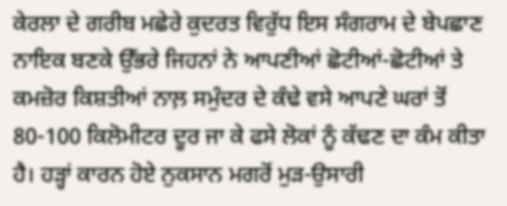ਕੇਰਲਾ ਦੇ ਗਰੀਬ ਮਛੇਰੇ ਕੁਦਰਤ ਵਿਰੁੱਧ ਇਸ ਸੰਗਰਾਮ ਦੇ ਬੇਪਛਾਣ ਨਾਇਕ ਬਣਕੇ ਉੱਭਰੇ ਜਿਹਨਾਂ ਨੇ ਆਪਣੀਆਂ ਛੋਟੀਆਂ-ਛੋਟੀਆਂ ਤੇ ਕਮਜ਼ੋਰ ਕਿਸ਼ਤੀਆਂ ਨਾਲ਼ ਸਮੁੰਦਰ ਦੇ ਕੰਢੇ ਵਸੇ ਆਪਣੇ ਘਰਾਂ ਤੋਂ 80-100 ਕਿਲੋਮੀਟਰ ਦੂਰ ਜਾ ਕੇ ਫਸੇ ਲੋਕਾਂ ਨੂੰ ਕੱਢਣ ਦਾ ਕੰਮ ਕੀਤਾ ਹੈ। ਹੜ੍ਹਾਂ ਕਾਰਨ ਹੋਏ ਨੁਕਸਾਨ ਮਗਰੋਂ ਮੁੜ-ਉਸਾਰੀ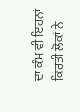ਦਾ ਕੰਮ ਵੀ ਇਹਨਾਂ ਕਿਰਤੀ ਲੋਕਾਂ ਨੇ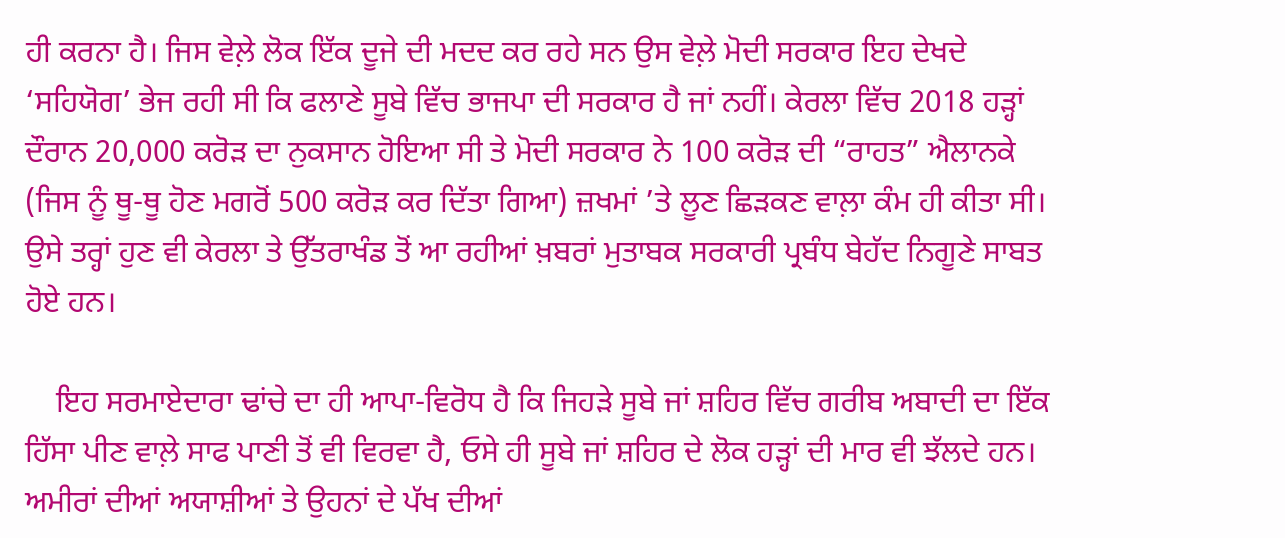ਹੀ ਕਰਨਾ ਹੈ। ਜਿਸ ਵੇਲ਼ੇ ਲੋਕ ਇੱਕ ਦੂਜੇ ਦੀ ਮਦਦ ਕਰ ਰਹੇ ਸਨ ਉਸ ਵੇਲ਼ੇ ਮੋਦੀ ਸਰਕਾਰ ਇਹ ਦੇਖਦੇ ‘ਸਹਿਯੋਗ’ ਭੇਜ ਰਹੀ ਸੀ ਕਿ ਫਲਾਣੇ ਸੂਬੇ ਵਿੱਚ ਭਾਜਪਾ ਦੀ ਸਰਕਾਰ ਹੈ ਜਾਂ ਨਹੀਂ। ਕੇਰਲਾ ਵਿੱਚ 2018 ਹੜ੍ਹਾਂ ਦੌਰਾਨ 20,000 ਕਰੋੜ ਦਾ ਨੁਕਸਾਨ ਹੋਇਆ ਸੀ ਤੇ ਮੋਦੀ ਸਰਕਾਰ ਨੇ 100 ਕਰੋੜ ਦੀ “ਰਾਹਤ” ਐਲਾਨਕੇ (ਜਿਸ ਨੂੰ ਥੂ-ਥੂ ਹੋਣ ਮਗਰੋਂ 500 ਕਰੋੜ ਕਰ ਦਿੱਤਾ ਗਿਆ) ਜ਼ਖਮਾਂ ’ਤੇ ਲੂਣ ਛਿੜਕਣ ਵਾਲ਼ਾ ਕੰਮ ਹੀ ਕੀਤਾ ਸੀ। ਉਸੇ ਤਰ੍ਹਾਂ ਹੁਣ ਵੀ ਕੇਰਲਾ ਤੇ ਉੱਤਰਾਖੰਡ ਤੋਂ ਆ ਰਹੀਆਂ ਖ਼ਬਰਾਂ ਮੁਤਾਬਕ ਸਰਕਾਰੀ ਪ੍ਰਬੰਧ ਬੇਹੱਦ ਨਿਗੂਣੇ ਸਾਬਤ ਹੋਏ ਹਨ।

    ਇਹ ਸਰਮਾਏਦਾਰਾ ਢਾਂਚੇ ਦਾ ਹੀ ਆਪਾ-ਵਿਰੋਧ ਹੈ ਕਿ ਜਿਹੜੇ ਸੂਬੇ ਜਾਂ ਸ਼ਹਿਰ ਵਿੱਚ ਗਰੀਬ ਅਬਾਦੀ ਦਾ ਇੱਕ ਹਿੱਸਾ ਪੀਣ ਵਾਲ਼ੇ ਸਾਫ ਪਾਣੀ ਤੋਂ ਵੀ ਵਿਰਵਾ ਹੈ, ਓਸੇ ਹੀ ਸੂਬੇ ਜਾਂ ਸ਼ਹਿਰ ਦੇ ਲੋਕ ਹੜ੍ਹਾਂ ਦੀ ਮਾਰ ਵੀ ਝੱਲਦੇ ਹਨ। ਅਮੀਰਾਂ ਦੀਆਂ ਅਯਾਸ਼ੀਆਂ ਤੇ ਉਹਨਾਂ ਦੇ ਪੱਖ ਦੀਆਂ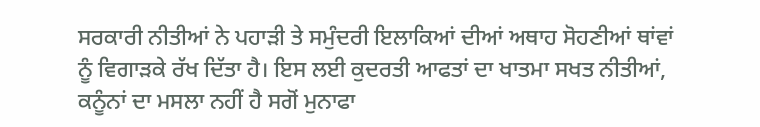ਸਰਕਾਰੀ ਨੀਤੀਆਂ ਨੇ ਪਹਾੜੀ ਤੇ ਸਮੁੰਦਰੀ ਇਲਾਕਿਆਂ ਦੀਆਂ ਅਥਾਹ ਸੋਹਣੀਆਂ ਥਾਂਵਾਂ ਨੂੰ ਵਿਗਾੜਕੇ ਰੱਖ ਦਿੱਤਾ ਹੈ। ਇਸ ਲਈ ਕੁਦਰਤੀ ਆਫਤਾਂ ਦਾ ਖਾਤਮਾ ਸਖਤ ਨੀਤੀਆਂ, ਕਨੂੰਨਾਂ ਦਾ ਮਸਲਾ ਨਹੀਂ ਹੈ ਸਗੋਂ ਮੁਨਾਫਾ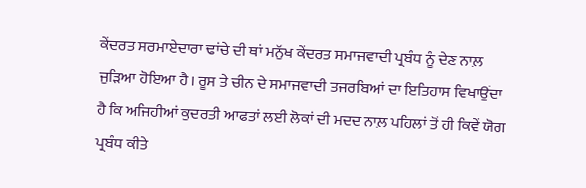ਕੇਂਦਰਤ ਸਰਮਾਏਦਾਰਾ ਢਾਂਚੇ ਦੀ ਥਾਂ ਮਨੁੱਖ ਕੇਂਦਰਤ ਸਮਾਜਵਾਦੀ ਪ੍ਰਬੰਧ ਨੂੰ ਦੇਣ ਨਾਲ਼ ਜੁੜਿਆ ਹੋਇਆ ਹੈ। ਰੂਸ ਤੇ ਚੀਨ ਦੇ ਸਮਾਜਵਾਦੀ ਤਜਰਬਿਆਂ ਦਾ ਇਤਿਹਾਸ ਵਿਖਾਉਂਦਾ ਹੈ ਕਿ ਅਜਿਹੀਆਂ ਕੁਦਰਤੀ ਆਫਤਾਂ ਲਈ ਲੋਕਾਂ ਦੀ ਮਦਦ ਨਾਲ਼ ਪਹਿਲਾਂ ਤੋਂ ਹੀ ਕਿਵੇਂ ਯੋਗ ਪ੍ਰਬੰਧ ਕੀਤੇ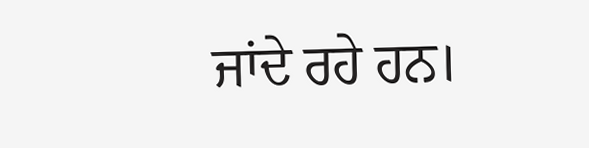ਜਾਂਦੇ ਰਹੇ ਹਨ।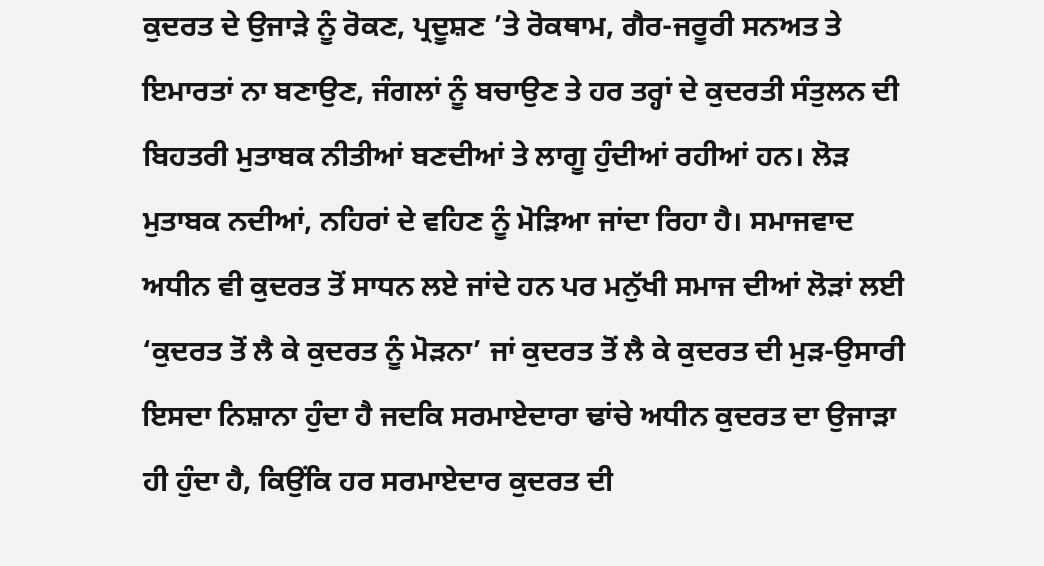ਕੁਦਰਤ ਦੇ ਉਜਾੜੇ ਨੂੰ ਰੋਕਣ, ਪ੍ਰਦੂਸ਼ਣ ’ਤੇ ਰੋਕਥਾਮ, ਗੈਰ-ਜਰੂਰੀ ਸਨਅਤ ਤੇ ਇਮਾਰਤਾਂ ਨਾ ਬਣਾਉਣ, ਜੰਗਲਾਂ ਨੂੰ ਬਚਾਉਣ ਤੇ ਹਰ ਤਰ੍ਹਾਂ ਦੇ ਕੁਦਰਤੀ ਸੰਤੁਲਨ ਦੀ ਬਿਹਤਰੀ ਮੁਤਾਬਕ ਨੀਤੀਆਂ ਬਣਦੀਆਂ ਤੇ ਲਾਗੂ ਹੁੰਦੀਆਂ ਰਹੀਆਂ ਹਨ। ਲੋੜ ਮੁਤਾਬਕ ਨਦੀਆਂ, ਨਹਿਰਾਂ ਦੇ ਵਹਿਣ ਨੂੰ ਮੋੜਿਆ ਜਾਂਦਾ ਰਿਹਾ ਹੈ। ਸਮਾਜਵਾਦ ਅਧੀਨ ਵੀ ਕੁਦਰਤ ਤੋਂ ਸਾਧਨ ਲਏ ਜਾਂਦੇ ਹਨ ਪਰ ਮਨੁੱਖੀ ਸਮਾਜ ਦੀਆਂ ਲੋੜਾਂ ਲਈ ‘ਕੁਦਰਤ ਤੋਂ ਲੈ ਕੇ ਕੁਦਰਤ ਨੂੰ ਮੋੜਨਾ’ ਜਾਂ ਕੁਦਰਤ ਤੋਂ ਲੈ ਕੇ ਕੁਦਰਤ ਦੀ ਮੁੜ-ਉਸਾਰੀ ਇਸਦਾ ਨਿਸ਼ਾਨਾ ਹੁੰਦਾ ਹੈ ਜਦਕਿ ਸਰਮਾਏਦਾਰਾ ਢਾਂਚੇ ਅਧੀਨ ਕੁਦਰਤ ਦਾ ਉਜਾੜਾ ਹੀ ਹੁੰਦਾ ਹੈ, ਕਿਉਂਕਿ ਹਰ ਸਰਮਾਏਦਾਰ ਕੁਦਰਤ ਦੀ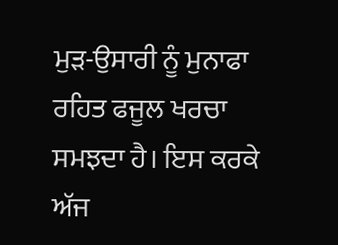ਮੁੜ-ਉਸਾਰੀ ਨੂੰ ਮੁਨਾਫਾ ਰਹਿਤ ਫਜੂਲ ਖਰਚਾ ਸਮਝਦਾ ਹੈ। ਇਸ ਕਰਕੇ ਅੱਜ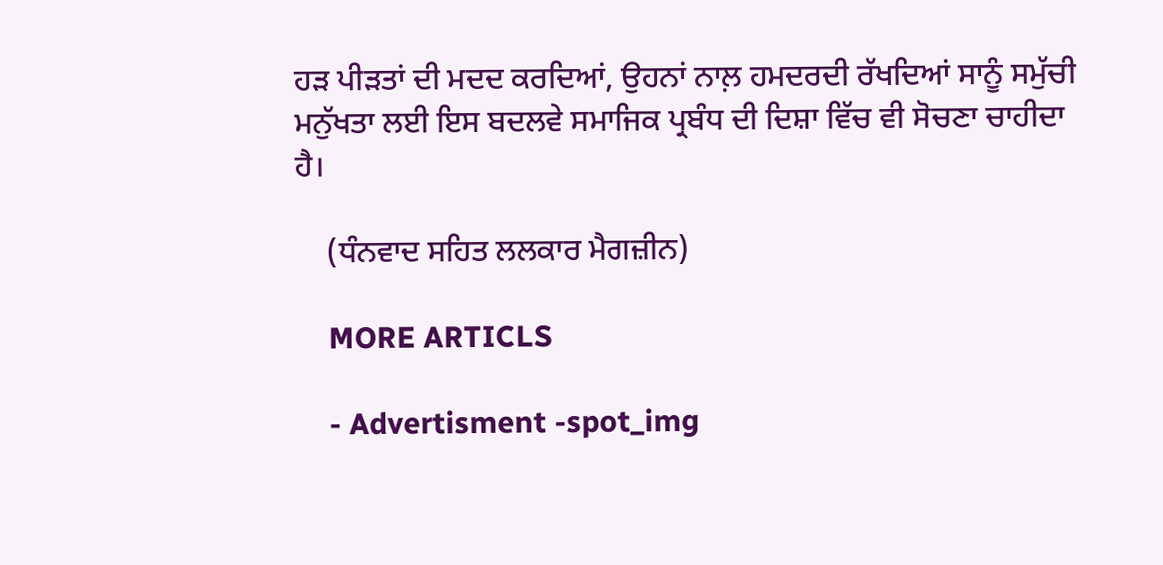ਹੜ ਪੀੜਤਾਂ ਦੀ ਮਦਦ ਕਰਦਿਆਂ, ਉਹਨਾਂ ਨਾਲ਼ ਹਮਦਰਦੀ ਰੱਖਦਿਆਂ ਸਾਨੂੰ ਸਮੁੱਚੀ ਮਨੁੱਖਤਾ ਲਈ ਇਸ ਬਦਲਵੇ ਸਮਾਜਿਕ ਪ੍ਰਬੰਧ ਦੀ ਦਿਸ਼ਾ ਵਿੱਚ ਵੀ ਸੋਚਣਾ ਚਾਹੀਦਾ ਹੈ।

    (ਧੰਨਵਾਦ ਸਹਿਤ ਲਲਕਾਰ ਮੈਗਜ਼ੀਨ)

    MORE ARTICLS

    - Advertisment -spot_img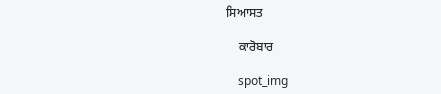ਸਿਆਸਤ

    ਕਾਰੋਬਾਰ

    spot_img